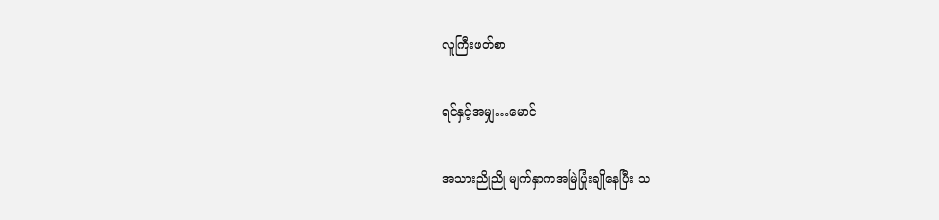လူကြီးဖတ်စာ

ရင်နှင့်အမျှ…မောင်

အသားညိုညို မျက်နှာကအမြဲပြုံးချိုနေပြီး သ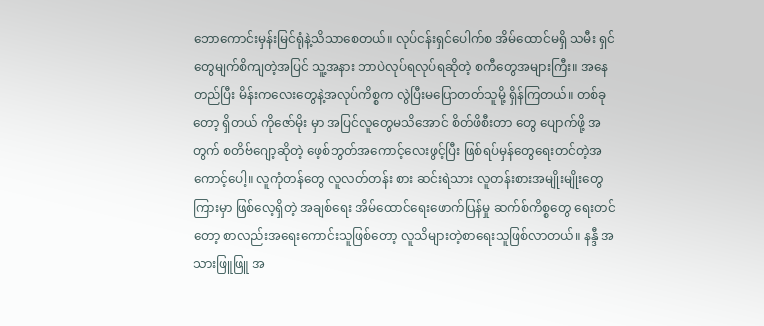ဘောကောင်းမှန်းမြင်ရုံနဲ့သိသာစေတယ်။ လုပ်ငန်းရှင်ပေါက်စ အိမ်ထောင်မရှိ သမီး ရှင်တွေမျက်စိကျတဲ့အပြင် သူ့အနား ဘာပဲလုပ်ရလုပ်ရဆိုတဲ့ စကီတွေအများကြီး။ အနေတည်ပြီး မိန်းကလေးတွေနဲ့အလုပ်ကိစ္စက လွဲပြီးမပြောတတ်သူမို့ ရှိန်ကြတယ်။ တစ်ခုတော့ ရှိတယ် ကိုဇော်မိုး မှာ အပြင်လူတွေမသိအောင် စိတ်ဖိစီးတာ တွေ ပျောက်ဖို့ အတွက် စတိဗ်ဂျော့ဆိုတဲ့ ဖေ့စ်ဘွတ်အကောင့်လေးဖွင့်ပြီး ဖြစ်ရပ်မှန်တွေရေးတင်တဲ့အကောင့်ပေါ့။ လူကုံတန်တွေ လူလတ်တန်း စား ဆင်းရဲသား လူတန်းစားအမျိုးမျိုးတွေကြားမှာ ဖြစ်လေ့ရှိတဲ့ အချစ်ရေး အိမ်ထောင်ရေးဖောက်ပြန်မှု ဆက်စ်ကိစ္စတွေ ရေးတင် တော့ စာလည်းအရေးကောင်းသူဖြစ်တော့ လူသိများတဲ့စာရေးသူဖြစ်လာတယ်။ နန္ဒီ အသားဖြူဖြူ အ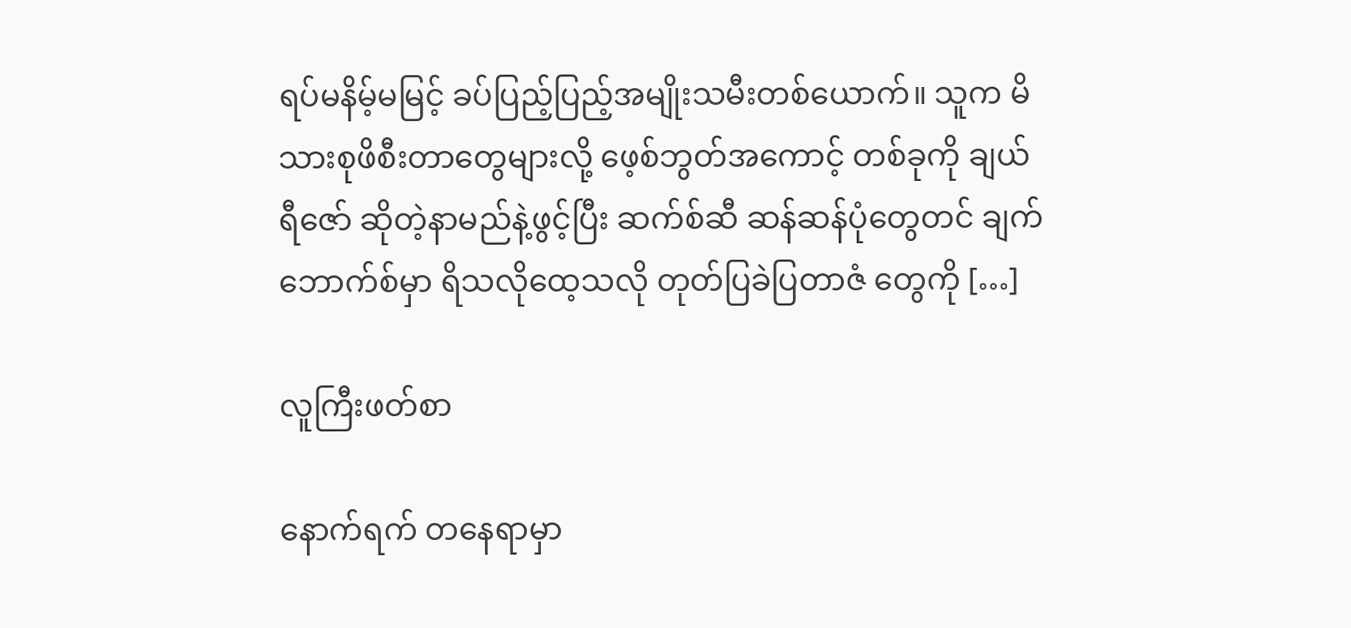ရပ်မနိမ့်မမြင့် ခပ်ပြည့်ပြည့်အမျိုးသမီးတစ်ယောက်။ သူက မိသားစုဖိစီးတာတွေများလို့ ဖေ့စ်ဘွတ်အကောင့် တစ်ခုကို ချယ်ရီဇော် ဆိုတဲ့နာမည်နဲ့ဖွင့်ပြီး ဆက်စ်ဆီ ဆန်ဆန်ပုံတွေတင် ချက်ဘောက်စ်မှာ ရိသလိုထေ့သလို တုတ်ပြခဲပြတာဇံ တွေကို […]

လူကြီးဖတ်စာ

နောက်ရက် တနေရာမှာ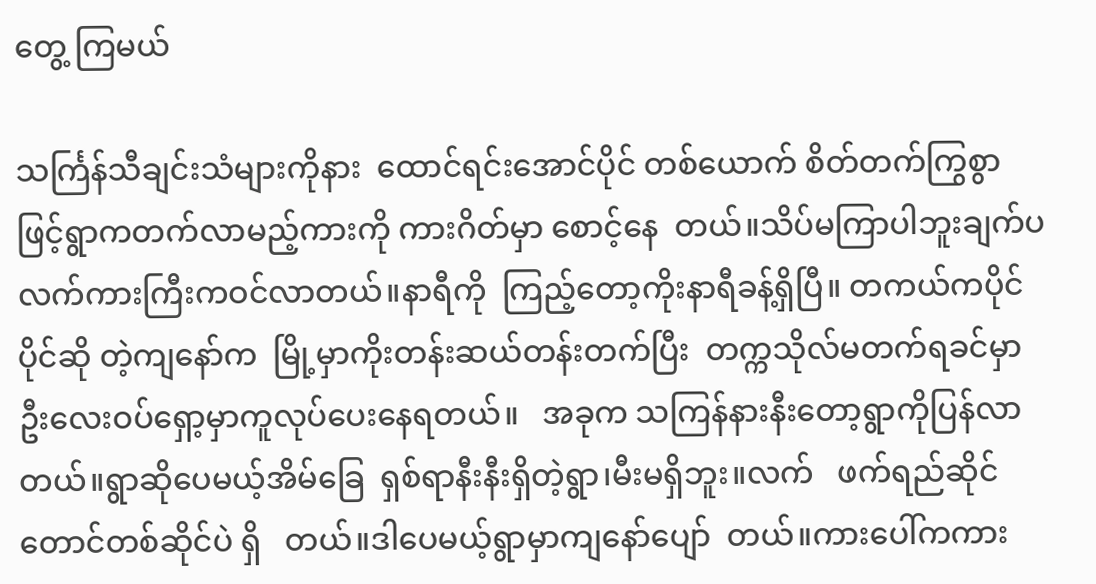တွေ့ ကြမယ်

သင်္ကြန်သီချင်းသံများကိုနား  ထောင်ရင်းအောင်ပိုင် တစ်ယောက် စိတ်တက်ကြွစွာဖြင့်ရွာကတက်လာမည့်ကားကို ကားဂိတ်မှာ စောင့်နေ  တယ်။သိပ်မကြာပါဘူးချက်ပလက်ကားကြီးကဝင်လာတယ်။နာရီကို  ကြည့်တော့ကိုးနာရီခန့်ရှိပြီ။ တကယ်ကပိုင်ပိုင်ဆို တဲ့ကျနော်က  မြို့မှာကိုးတန်းဆယ်တန်းတက်ပြီး  တက္ကသိုလ်မတက်ရခင်မှာဦးလေးဝပ်ရှော့မှာကူလုပ်ပေးနေရတယ်။   အခုက သကြန်နားနီးတော့ရွာကိုပြန်လာတယ်။ရွာဆိုပေမယ့်အိမ်ခြေ  ရှစ်ရာနီးနီးရှိတဲ့ရွာ၊မီးမရှိဘူး။လက်   ဖက်ရည်ဆိုင်တောင်တစ်ဆိုင်ပဲ ရှိ   တယ်။ဒါပေမယ့်ရွာမှာကျနော်ပျော်  တယ်။ကားပေါ်ကကား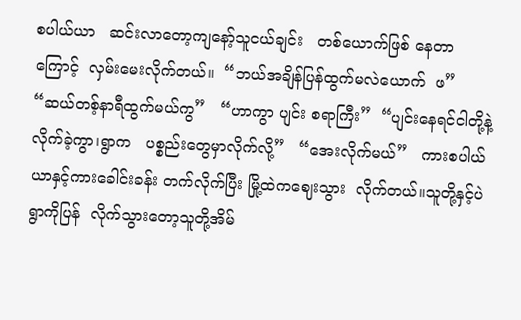စပါယ်ယာ   ဆင်းလာတော့ကျနော့်သူငယ်ချင်း   တစ်ယောက်ဖြစ် နေတာကြောင့်  လှမ်းမေးလိုက်တယ်။  “ဘယ်အချိန်ပြန်ထွက်မလဲယောက်  ဖ”   “ဆယ်တစ့်နာရီထွက်မယ်ကွ”   “ဟာကွာ ပျင်း စရာကြီး”  “ပျင်းနေရင်ငါတို့နဲ့လိုက်ခဲ့ကွာ၊ရွာက   ပစ္စည်းတွေမှာလိုက်လို့”   “အေးလိုက်မယ်”   ကားစပါယ်ယာနှင့်ကားခေါင်းခန်း တက်လိုက်ပြီး မြို့ထဲကဈေးသွား  လိုက်တယ်။သူတို့နှင့်ပဲရွာကိုပြန်  လိုက်သွားတော့သူတို့အိမ်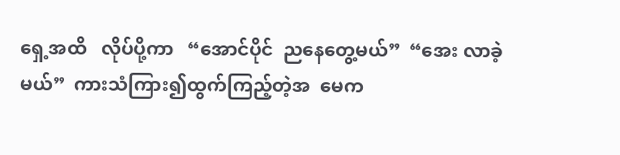ရှေ့အထိ   လိုပ်ပို့ကာ   “အောင်ပိုင်  ညနေတွေ့မယ်”  “အေး လာခဲ့မယ်”  ကားသံကြား၍ထွက်ကြည့်တဲ့အ  မေက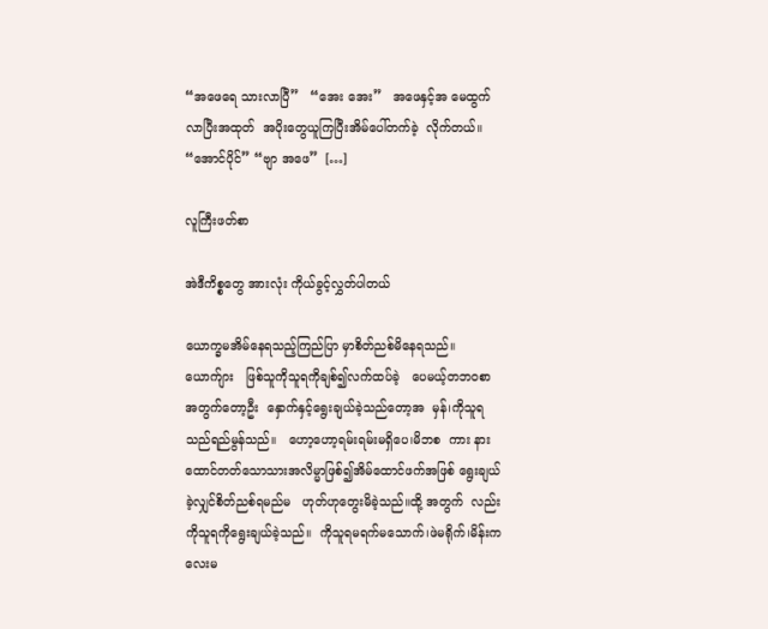“အဖေရေ သားလာပြီ”   “အေး အေး”   အဖေနှင့်အ မေထွက်လာပြီးအထုတ်  အပိုးတွေယူကြပြီးအိမ်ပေါ်တက်ခဲ့  လိုက်တယ်။ “အောင်ပိုင်” “ဗျာ အဖေ”  […]

လူကြီးဖတ်စာ

အဲဒီကိစ္စတွေ အားလုံး ကိုယ်ခွင့်လွှတ်ပါတယ်

ယောက္ခမအိမ်နေရသည့်ကြည်ပြာ မှာစိတ်ညစ်မိနေရသည်။ယောက်ျား   ဖြစ်သူကိုသူရကိုချစ်၍လက်ထပ်ခဲ့   ပေမယ့်တဘဝစာ အတွက်တော့ဦး  နှောက်နှင့်ရွေးချယ်ခဲ့သည်တော့အ  မှန်၊ကိုသူရသည်ရည်မွန်သည်။   ဟော့ဟော့ရမ်းရမ်းမရှိပေ၊မိဘစ  ကား နားထောင်တတ်သောသားအလိမ္မာဖြစ်၍အိမ်ထောင်ဖက်အဖြစ် ရွေးချယ်ခဲ့လျှင်စိတ်ညစ်ရမည်မ   ဟုတ်ဟုတွေးမိခဲ့သည်။ထို့ အတွက်  လည်းကိုသူရကိုရွေးချယ်ခဲ့သည်။  ကိုသူရမရက်မသောက်၊ဖဲမရိုက်၊မိန်းကလေးမ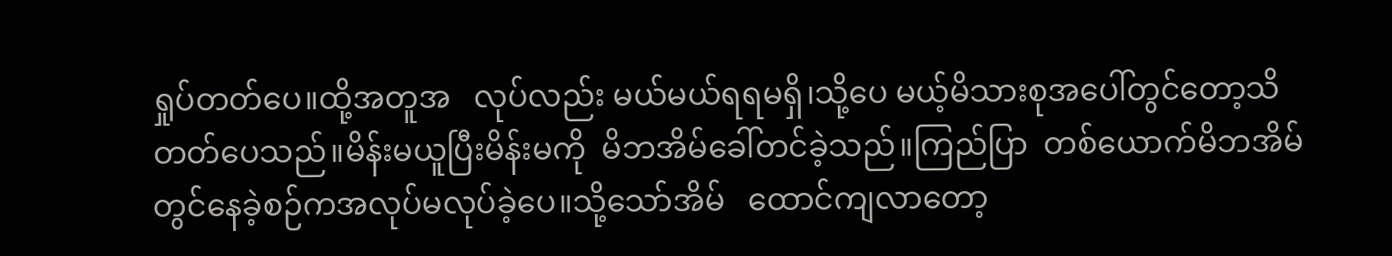ရှုပ်တတ်ပေ။ထို့အတူအ   လုပ်လည်း မယ်မယ်ရရမရှိ၊သို့ပေ မယ့်မိသားစုအပေါ်တွင်တော့သိ  တတ်ပေသည်။မိန်းမယူပြီးမိန်းမကို  မိဘအိမ်ခေါ်တင်ခဲ့သည်။ကြည်ပြာ  တစ်ယောက်မိဘအိမ်တွင်နေခဲ့စဉ်ကအလုပ်မလုပ်ခဲ့ပေ။သို့သော်အိမ်   ထောင်ကျလာတော့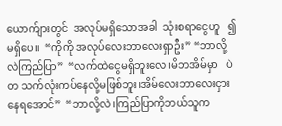ယောက်ျားတွင်  အလုပ်မရှိသောအခါ  သုံးစရာငွေဟူ   ၍မရှိပေ။  “ကိုကို အလုပ်လေးဘာလေးရှာဦး” “ဘာလို့လဲကြည်ပြာ”  “လက်ထဲငွေမရှိဘူးလေ၊မိဘအိမ်မှာ   ပဲတ သက်လုံးကပ်နေလို့မဖြစ်ဘူး၊အိမ်လေးဘာလေးငှားနေရအောင်”  “ဘာလို့လဲ၊ကြည်ပြာကိုဘယ်သူက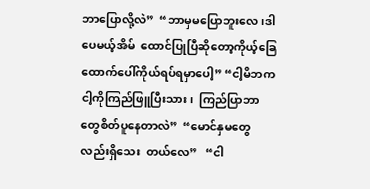ဘာပြောလို့လဲ”  “ဘာမှမပြောဘူးလေ၊ဒါပေမယ့်အိမ်  ထောင်ပြုပြီဆိုတော့ကိုယ့်ခြေ  ထောက်ပေါ်ကိုယ်ရပ်ရမှာပေါ့” “ငါ့မိဘကငါ့ကိုကြည်ဖြူပြီးသား၊  ကြည်ပြာဘာတွေစိတ်ပူနေတာလဲ”  “မောင်နှမတွေလည်းရှိသေး  တယ်လေ”   “ငါ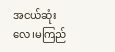အငယ်ဆုံး လေ၊မကြည်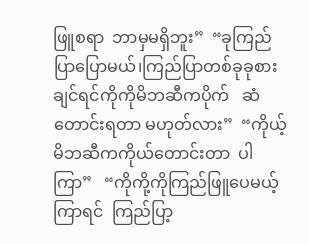ဖြူစရာ  ဘာမှမရှိဘူး”  “ခုကြည်ပြာပြောမယ်၊ကြည်ပြာတစ်ခုခုစားချင်ရင်ကိုကိုမိဘဆီကပိုက်   ဆံတောင်းရတာ မဟုတ်လား”  “ကိုယ့်မိဘဆီကကိုယ်တောင်းတာ  ပါကြာ”   “ကိုကို့ကိုကြည်ဖြူပေမယ့်ကြာရင်  ကြည်ပြာ့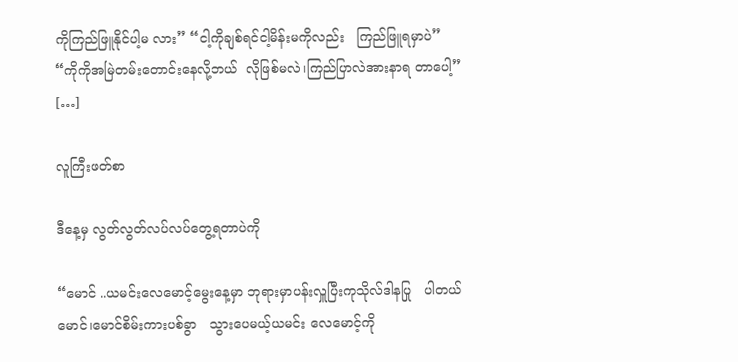ကိုကြည်ဖြူနိုင်ပါ့မ လား” “ငါ့ကိုချစ်ရင်ငါ့မိန်းမကိုလည်း   ကြည်ဖြူရမှာပဲ”  “ကိုကိုအမြဲတမ်းတောင်းနေလို့ဘယ်  လိုဖြစ်မလဲ၊ကြည်ပြာလဲအားနာရ တာပေါ့”  […]

လူကြီးဖတ်စာ

ဒီနေ့မှ လွတ်လွတ်လပ်လပ်တွေ့ရတာပဲကို

“မောင် ..ယမင်းလေမောင့်မွေးနေ့မှာ ဘုရားမှာပန်းလှူပြီးကုသိုလ်ဒါနပြု   ပါတယ်မောင်၊မောင်စိမ်းကားပစ်ခွာ   သွားပေမယ့်ယမင်း လေမောင့်ကို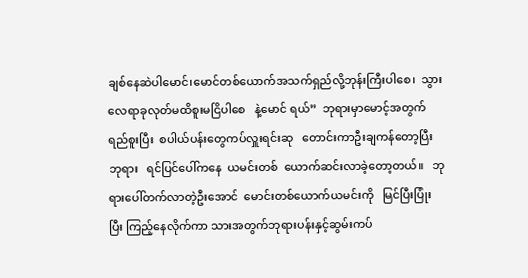ချစ်နေဆဲပါမောင်၊မောင်တစ်ယောက်အသက်ရှည်လို့ဘုန်းကြီးပါစေ၊  သွားလေရာခုလုတ်မထိစူးမငြိပါစေ   နဲ့မောင် ရယ်”  ဘုရားမှာမောင့်အတွက်ရည်စူးပြီး  စပါယ်ပန်းတွေကပ်လှူးရင်းဆု   တောင်းကာဦးချကန်တော့ပြီးဘုရား   ရင်ပြင်ပေါ်ကနေ  ယမင်းတစ်  ယောက်ဆင်းလာခဲ့တော့တယ်။   ဘုရားပေါ်တက်လာတဲ့ဦးအောင်  မောင်းတစ်ယောက်ယမင်းကို   မြင်ပြီးပြုံးပြီး ကြည့်နေလိုက်ကာ သားအတွက်ဘုရားပန်းနှင့်ဆွမ်းကပ်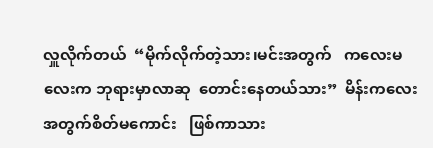လှူလိုက်တယ်  “မိုက်လိုက်တဲ့သား၊မင်းအတွက်   ကလေးမလေးက ဘုရားမှာလာဆု  တောင်းနေတယ်သား”  မိန်းကလေးအတွက်စိတ်မကောင်း   ဖြစ်ကာသား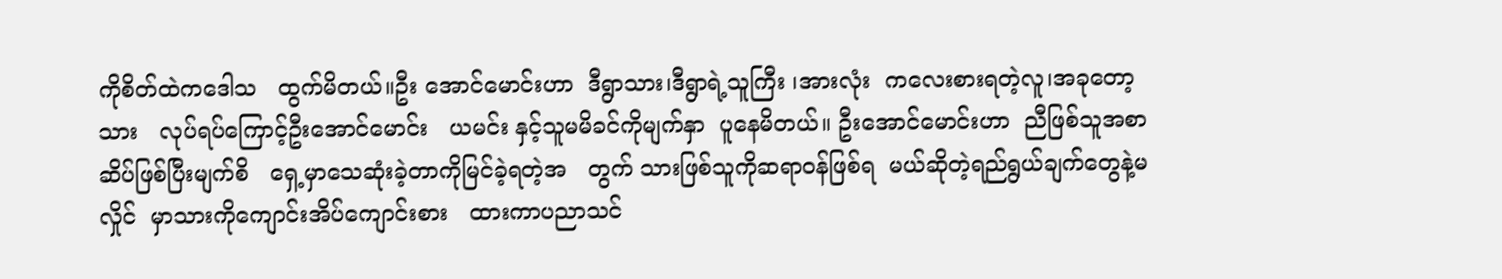ကိုစိတ်ထဲကဒေါသ   ထွက်မိတယ်။ဦး အောင်မောင်းဟာ  ဒီရွာသား၊ဒီရွာရဲ့သူကြီး ၊အားလုံး  ကလေးစားရတဲ့လူ၊အခုတော့သား   လုပ်ရပ်ကြောင့်ဦးအောင်မောင်း   ယမင်း နှင့်သူမမိခင်ကိုမျက်နှာ  ပူနေမိတယ်။ ဦးအောင်မောင်းဟာ  ညီဖြစ်သူအစာဆိပ်ဖြစ်ပြီးမျက်စိ   ရှေ့မှာသေဆုံးခဲ့တာကိုမြင်ခဲ့ရတဲ့အ   တွက် သားဖြစ်သူကိုဆရာဝန်ဖြစ်ရ  မယ်ဆိုတဲ့ရည်ရွယ်ချက်တွေနဲ့မလှိုင်  မှာသားကိုကျောင်းအိပ်ကျောင်းစား   ထားကာပညာသင်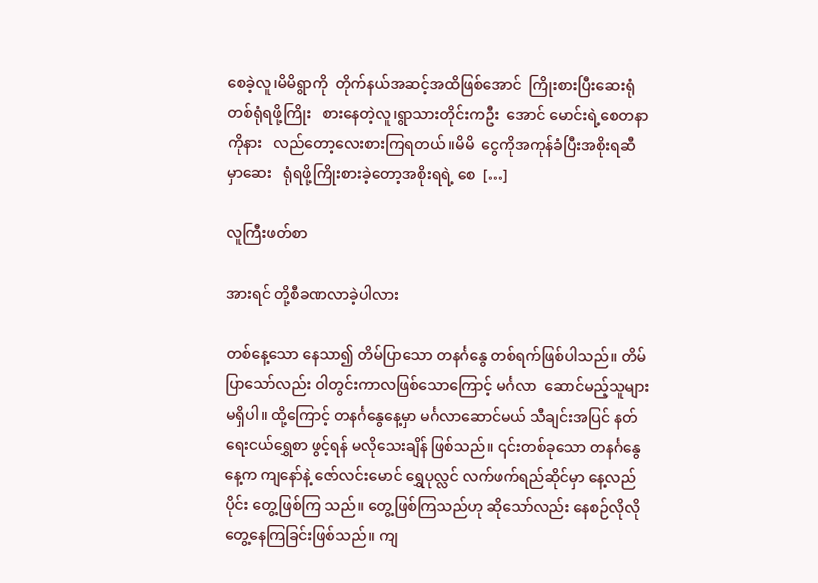စေခဲ့လူ၊မိမိရွာကို  တိုက်နယ်အဆင့်အထိဖြစ်အောင်  ကြိုးစားပြီးဆေးရုံတစ်ရုံရဖို့ကြိုး   စားနေတဲ့လူ၊ရွာသားတိုင်းကဦး  အောင် မောင်းရဲ့စေတနာကိုနား   လည်တော့လေးစားကြရတယ်။မိမိ  ငွေကိုအကုန်ခံပြီးအစိုးရဆီမှာဆေး   ရုံရဖို့ကြိုးစားခဲ့တော့အစိုးရရဲ့ စေ  […]

လူကြီးဖတ်စာ

အားရင် တို့စီခဏလာခဲ့ပါလား

တစ်နေ့သော နေသာ၍ တိမ်ပြာသော တနင်္ဂနွေ တစ်ရက်ဖြစ်ပါသည်။ တိမ်ပြာသော်လည်း ဝါတွင်းကာလဖြစ်သောကြောင့် မင်္ဂလာ  ဆောင်မည့်သူများ မရှိပါ။ ထို့ကြောင့် တနင်္ဂနွေနေ့မှာ မင်္ဂလာဆောင်မယ် သီချင်းအပြင် နတ်ရေးငယ်ရွှေစာ ဖွင့်ရန် မလိုသေးချိန် ဖြစ်သည်။ ၎င်းတစ်ခုသော တနင်္ဂနွေနေ့က ကျနော်နဲ့ ဇော်လင်းမောင် ရွှေပုလ္လင် လက်ဖက်ရည်ဆိုင်မှာ နေ့လည်ပိုင်း တွေ့ဖြစ်ကြ သည်။ တွေ့ဖြစ်ကြသည်ဟု ဆိုသော်လည်း နေစဉ်လိုလို တွေ့နေကြခြင်းဖြစ်သည်။ ကျ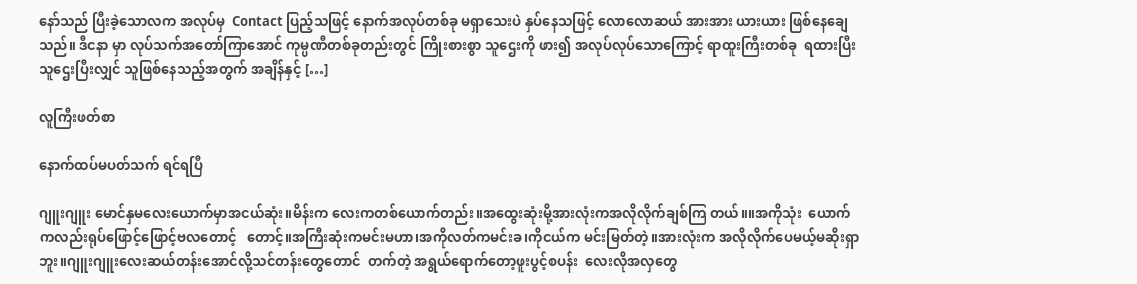နော်သည် ပြီးခဲ့သောလက အလုပ်မှ  Contact ပြည့်သဖြင့် နောက်အလုပ်တစ်ခု မရှာသေးပဲ နှပ်နေသဖြင့် လောလောဆယ် အားအား ယားယား ဖြစ်နေချေသည်။ ဒီငနာ မှာ လုပ်သက်အတော်ကြာအောင် ကုမ္ပဏီတစ်ခုတည်းတွင် ကြိုးစားစွာ သူဌေးကို ဖား၍ အလုပ်လုပ်သောကြောင့် ရာထူးကြီးတစ်ခု  ရထားပြီး သူဌေးပြီးလျှင် သူဖြစ်နေသည့်အတွက် အချိန်နှင့် […]

လူကြီးဖတ်စာ

နောက်ထပ်မပတ်သက် ရင်ရပြီ

ဂျူးဂျူး မောင်နှမလေးယောက်မှာအငယ်ဆုံး။မိန်းက လေးကတစ်ယောက်တည်း။အထွေးဆုံးမို့အားလုံးကအလိုလိုက်ချစ်ကြ တယ်။။အကိုသုံး  ယောက်ကလည်းရုပ်ဖြောင့်ဖြောင့်ဗလတောင့်   တောင့်။အကြီးဆုံးကမင်းမဟာ၊အကိုလတ်ကမင်းခ၊ကိုငယ်က မင်းမြတ်တဲ့။အားလုံးက အလိုလိုက်ပေမယ့်မဆိုးရှာဘူး။ဂျူးဂျူးလေးဆယ်တန်းအောင်လို့သင်တန်းတွေတောင်  တက်တဲ့ အရွယ်ရောက်တော့ဖူးပွင့်စပန်း  လေးလိုအလှတွေ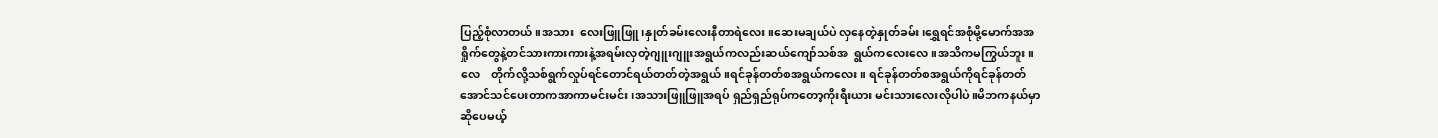ပြည့်စုံလာတယ်။အသား  လေးဖြူဖြူ၊နှုတ်ခမ်းလေးနီတာရဲလေး။ဆေးမချယ်ပဲ လှနေတဲ့နှုတ်ခမ်း၊ရွှေရင်အစုံမို့မောက်အအရှိုက်တွေနဲ့တင်သားကားကားနဲ့အရမ်းလှတဲ့ဂျူးဂျူးအရွယ်ကလည်းဆယ်ကျော်သစ်အ  ရွယ်ကလေးလေ။အသိကမကြွယ်ဘူး။လေ    တိုက်လို့သစ်ရွက်လှုပ်ရင်တောင်ရယ်တတ်တဲ့အရွယ်။ရင်ခုန်တတ်စအရွယ်ကလေး။ ရင်ခုန်တတ်စအရွယ်ကိုရင်ခုန်တတ်အောင်သင်ပေးတာကအာကာမင်းမင်း၊အသားဖြူဖြူအရပ် ရှည်ရှည်ရုပ်ကတော့ကိုးရီးယား မင်းသားလေးလိုပါပဲ။မိဘကနယ်မှာဆိုပေမယ့်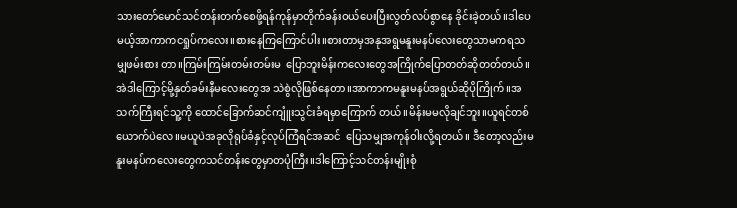သားတော်မောင်သင်တန်းတက်စေဖို့ရန်ကုန်မှာတိုက်ခန်းဝယ်ပေးပြီးလွတ်လပ်စွာနေ ခိုင်းခဲ့တယ်။ဒါပေမယ့်အာကာကငရှုပ်ကလေး။စားနေကြကြောင်ပါး။စားတာမှအနုအရွမနူးမနပ်လေးတွေသာမကရသမျှဖမ်းစား တာ။ကြမ်းကြမ်းတမ်းတမ်းမ  ပြောဘူးမိန်းကလေးတွေအကြိုက်ပြောတတ်ဆိုတတ်တယ်။အဲဒါကြောင့်မို့နှတ်ခမ်းနီမလေးတွေအ သဲစွဲလိုဖြစ်နေတာ။အာကာကမနူးမနပ်အရွယ်ဆိုပိုကြိုက်။အသက်ကြီးရင်သူ့ကို ထောင်ခြောက်ဆင်ကျူံးသွင်းခံရမှာကြောက် တယ်။မိန်းမမလိုချင်ဘူး။ယူရင်တစ်ယောက်ပဲလေ။မယူပဲအခုလိုရုပ်ခံနှင့်လုပ်ကြံရင်အဆင်  ပြေသမျှအကုန်ဝါးလို့ရတယ်။ ဒီတော့လည်းမနူးမနပ်ကလေးတွေကသင်တန်းတွေမှာတပုံကြီး။ဒါကြောင့်သင်တန်းမျိုးစုံ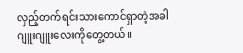လှည့်တက်ရင်းသားကောင်ရှာတဲ့အခါ ဂျူးဂျူးလေးကိုတွေ့တယ်။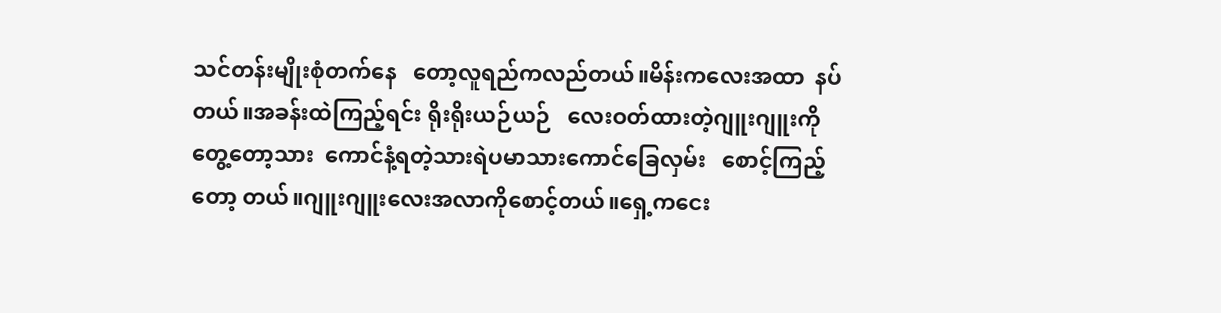သင်တန်းမျိုးစုံတက်နေ   တော့လူရည်ကလည်တယ်။မိန်းကလေးအထာ  နပ်တယ်။အခန်းထဲကြည့်ရင်း ရိုးရိုးယဉ်ယဉ်   လေးဝတ်ထားတဲ့ဂျူးဂျူးကိုတွေ့တော့သား  ကောင်နံ့ရတဲ့သားရဲပမာသားကောင်ခြေလှမ်း   စောင့်ကြည့်တော့ တယ်။ဂျူးဂျူးလေးအလာကိုစောင့်တယ်။ရှေ့ကငေး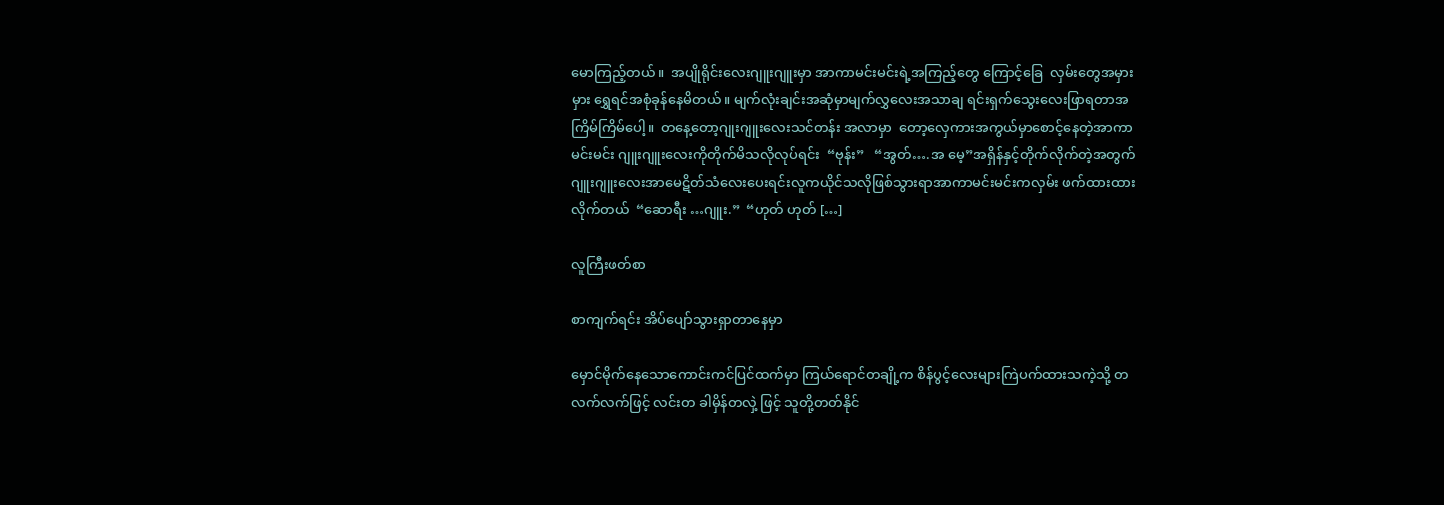မောကြည့်တယ်။  အပျိုရိုင်းလေးဂျူးဂျူးမှာ အာကာမင်းမင်းရဲ့အကြည့်တွေ ကြောင့်ခြေ  လှမ်းတွေအမှားမှား ရွှေရင်အစုံခုန်နေမိတယ်။ မျက်လုံးချင်းအဆုံမှာမျက်လွှလေးအသာချ ရင်းရှက်သွေးလေးဖြာရတာအကြိမ်ကြိမ်ပေါ့။  တနေ့တော့ဂျုးဂျူးလေးသင်တန်း အလာမှာ  တော့လှေကားအကွယ်မှာစောင့်နေတဲ့အာကာမင်းမင်း ဂျူးဂျူးလေးကိုတိုက်မိသလိုလုပ်ရင်း  “ဗုန်း”   “အွတ်….အ မေ့”အရှိန်နှင့်တိုက်လိုက်တဲ့အတွက်ဂျူးဂျူးလေးအာမေဋိတ်သံလေးပေးရင်းလူကယိုင်သလိုဖြစ်သွားရာအာကာမင်းမင်းကလှမ်း ဖက်ထားထားလိုက်တယ်  “ဆောရီး …ဂျူး.”  “ဟုတ် ဟုတ် […]

လူကြီးဖတ်စာ

စာကျက်ရင်း အိပ်ပျော်သွားရှာတာနေမှာ

မှောင်မိုက်နေသောကောင်းကင်ပြင်ထက်မှာ ကြယ်ရောင်တချို့က စိန်ပွင့်လေးများကြဲပက်ထားသကဲ့သို့ တလက်လက်ဖြင့် လင်းတ ခါမှိန်တလှဲ့ ဖြင့် သူတို့တတ်နိုင်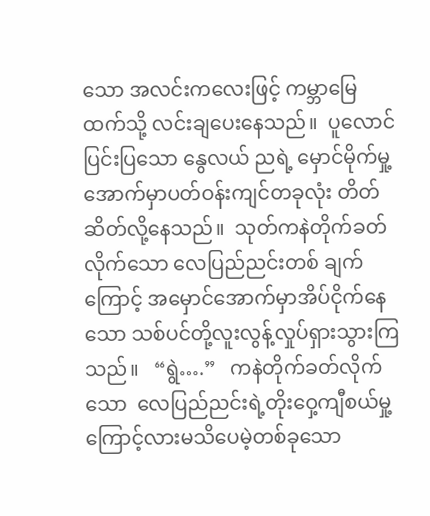သော အလင်းကလေးဖြင့် ကမ္ဘာမြေထက်သို့ လင်းချပေးနေသည်။  ပူလောင်ပြင်းပြသော နွေလယ် ညရဲ့ မှောင်မိုက်မှု့အောက်မှာပတ်ဝန်းကျင်တခုလုံး တိတ်ဆိတ်လို့နေသည်။  သုတ်ကနဲတိုက်ခတ်လိုက်သော လေပြည်ညင်းတစ် ချက်ကြောင့် အမှောင်အောက်မှာအိပ်ငိုက်နေသော သစ်ပင်တို့လူးလွန့်လှုပ်ရှားသွားကြသည်။   “ရွဲ….”   ကနဲတိုက်ခတ်လိုက်သော  လေပြည်ညင်းရဲ့တိုးဝှေ့ကျီစယ်မှု့ကြောင့်လားမသိပေမဲ့တစ်ခုသော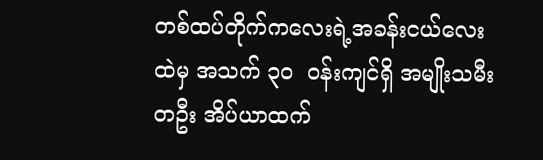တစ်ထပ်တိုက်ကလေးရဲ့အခန်းငယ်လေးထဲမှ အသက် ၃၀  ဝန်းကျင်ရှိ အမျိုးသမီးတဦး အိပ်ယာထက်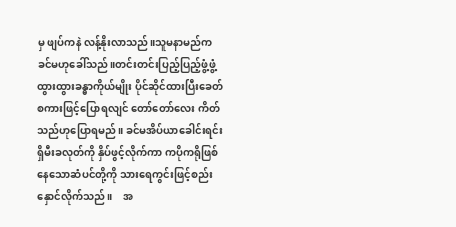မှ ဖျပ်ကနဲ လန့်နိုးလာသည်။သူမနာမည်က ခင်မဟုခေါ်သည်။တင်းတင်းပြည့်ပြည့်ဖွံ့ဖွံ့ ထွားထွားခန္ဓာကိုယ်မျိုး ပိုင်ဆိုင်ထားပြီးခေတ်စကားဖြင့်ပြောရလျင် တော်တော်လေး ကိတ်သည်ဟုပြောရမည်။ ခင်မအိပ်ယာခေါင်းရင်းရှိမီးခလုတ်ကို နှိပ်ဖွင့်လိုက်ကာ ကပိုကရိုဖြစ်နေသောဆံပင်တို့ကို သားရေကွင်းဖြင့်စည်းနှောင်လိုက်သည်။    အ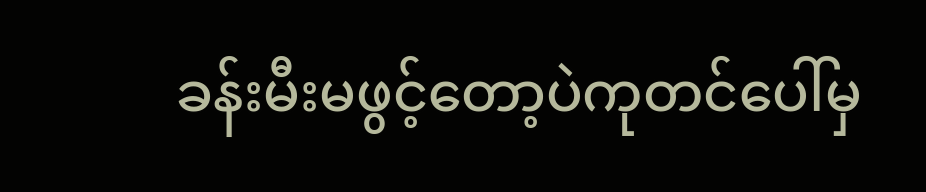ခန်းမီးမဖွင့်တော့ပဲကုတင်ပေါ်မှ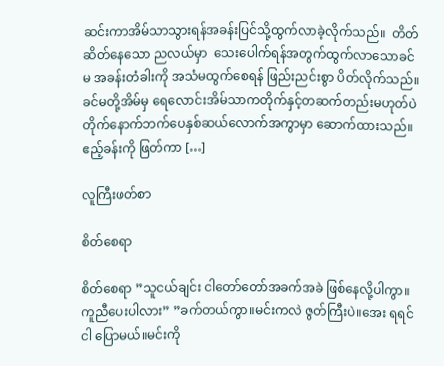ဆင်းကာအိမ်သာသွားရန်အခန်းပြင်သို့ထွက်လာခဲ့လိုက်သည်။  တိတ်ဆိတ်နေသော ညလယ်မှာ  သေးပေါက်ရန်အတွက်ထွက်လာသောခင်မ အခန်းတံခါးကို အသံမထွက်စေရန် ဖြည်းညင်းစွာ ပိတ်လိုက်သည်။   ခင်မတို့အိမ်မှ ရေလောင်းအိမ်သာကတိုက်နှင့်တဆက်တည်းမဟုတ်ပဲတိုက်နောက်ဘက်ပေနှစ်ဆယ်လောက်အကွာမှာ ဆောက်ထားသည်။   ဧည့်ခန်းကို ဖြတ်ကာ […]

လူကြီးဖတ်စာ

စိတ်စေရာ

စိတ်စေရာ ”သူငယ်ချင်း ငါတော်တော်အခက်အခဲ ဖြစ်နေလို့ပါကွာ။ကူညီပေးပါလား” ”ခက်တယ်ကွာ။မင်းကလဲ ဇွတ်ကြီးပဲ။အေး ရရင် ငါ ပြောမယ်။မင်းကို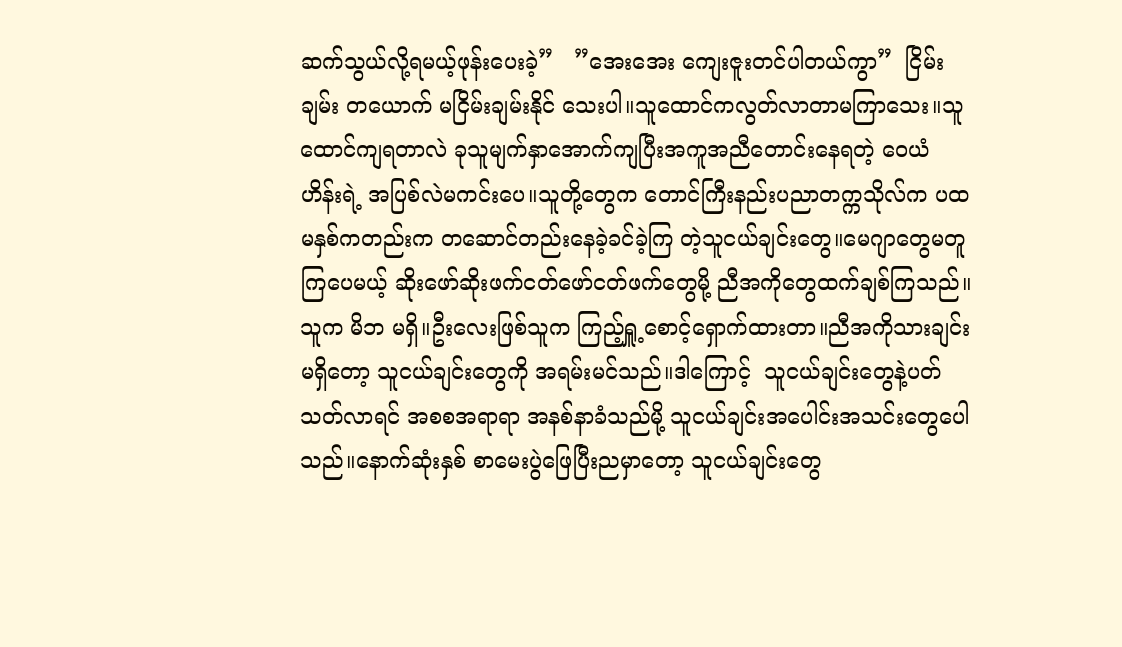ဆက်သွယ်လို့ရမယ့်ဖုန်းပေးခဲ့”   ”အေးအေး ကျေးဇူးတင်ပါတယ်ကွာ”  ငြိမ်းချမ်း တယောက် မငြိမ်းချမ်းနိုင် သေးပါ။သူထောင်ကလွတ်လာတာမကြာသေး။သူထောင်ကျရတာလဲ ခုသူမျက်နှာအောက်ကျပြီးအကူအညီတောင်းနေရတဲ့ ဝေယံ ဟိန်းရဲ့ အပြစ်လဲမကင်းပေ။သူတို့တွေက တောင်ကြီးနည်းပညာတက္ကသိုလ်က ပထမနှစ်ကတည်းက တဆောင်တည်းနေခဲ့ခင်ခဲ့ကြ တဲ့သူငယ်ချင်းတွေ။မေဂျာတွေမတူကြပေမယ့် ဆိုးဖော်ဆိုးဖက်ငတ်ဖော်ငတ်ဖက်တွေမို့ ညီအကိုတွေထက်ချစ်ကြသည်။သူက မိဘ မရှိ။ဦးလေးဖြစ်သူက ကြည့်ရှူ့စောင့်ရှောက်ထားတာ။ညီအကိုသားချင်းမရှိတော့ သူငယ်ချင်းတွေကို အရမ်းမင်သည်။ဒါကြောင့်  သူငယ်ချင်းတွေနဲ့ပတ်သတ်လာရင် အစစအရာရာ အနစ်နာခံသည်မို့ သူငယ်ချင်းအပေါင်းအသင်းတွေပေါသည်။နောက်ဆုံးနှစ် စာမေးပွဲဖြေပြီးညမှာတော့ သူငယ်ချင်းတွေ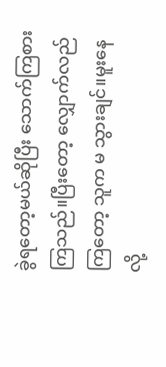ခွဲရတော့မယ်ဆိုပြီး သောက်ကြစားကြသည်။ပြီးတော့ လျှောက်လည်ကြတော့ သူက မ သွားချင်။မူးနေလို့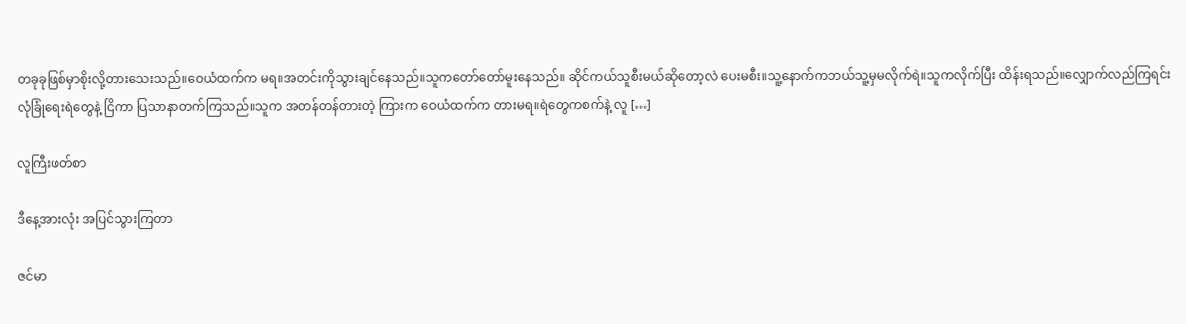တခုခုဖြစ်မှာစိုးလို့တားသေးသည်။ဝေယံထက်က မရ။အတင်းကိုသွားချင်နေသည်။သူကတော်တော်မူးနေသည်။ ဆိုင်ကယ်သူစီးမယ်ဆိုတော့လဲ ပေးမစီး။သူ့နောက်ကဘယ်သူ့မှမလိုက်ရဲ။သူကလိုက်ပြီး ထိန်းရသည်။လျှောက်လည်ကြရင်း   လုံခြုံရေးရဲတွေနဲ့ ငြိကာ ပြသာနာတက်ကြသည်။သူက အတန်တန်တားတဲ့ ကြားက ဝေယံထက်က တားမရ။ရဲတွေကစက်နဲ့ လူ […]

လူကြီးဖတ်စာ

ဒီနေ့အားလုံး အပြင်သွားကြတာ

ဇင်မာ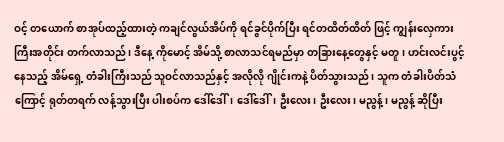ဝင့် တယောက် စာအုပ်ထည့်ထားတဲ့ ကချင်လွယ်အိပ်ကို ရင်ခွင်ပိုက်ပြီး ရင်တထိတ်ထိတ် ဖြင့် ကျွန်းလှေကား ကြီးအတိုင်း တက်လာသည်၊ ဒီနေ့ ကိုမောင့် အိမ်သို့ စာလာသင်ရမည်မှာ တခြားနေ့တွေနှင့် မတူ၊ ဟင်းလင်းပွင့် နေသည့် အိမ်ရှေ့ တံခါးကြီးသည် သူဝင်လာသည်နှင့် အလိုလို ဂျိုင်းကနဲ့ ပိတ်သွားသည်၊ သူက တံခါးပိတ်သံကြောင့် ရုတ်တရက် လန့်သွားပြီး ပါးစပ်က ဒေါ်ဒေါ်၊ ဒေါ်ဒေါ်၊ ဦးလေး၊ ဦးလေး၊ မညွန့်၊ မညွန့် ဆိုပြီး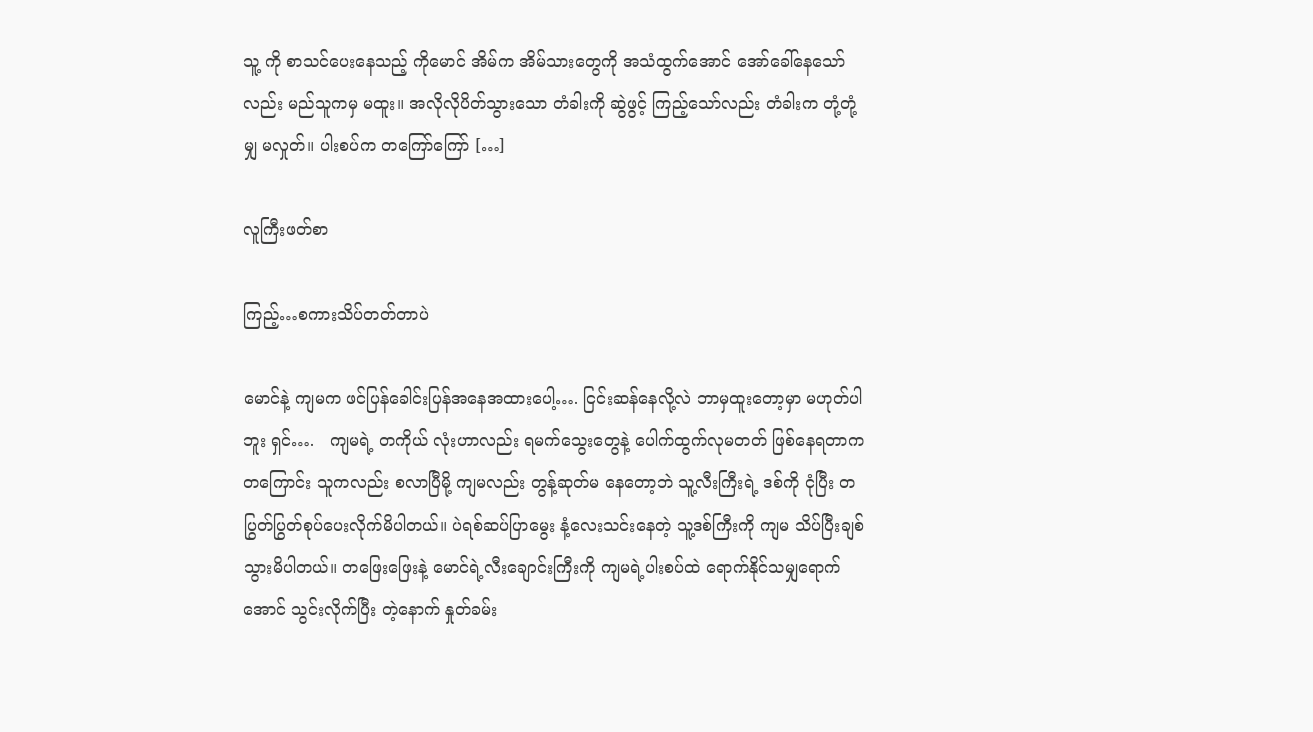သူ့ ကို စာသင်ပေးနေသည့် ကိုမောင် အိမ်က အိမ်သားတွေကို အသံထွက်အောင် အော်ခေါ်နေသော်လည်း မည်သူကမှ မထူး။ အလိုလိုပိတ်သွားသော တံခါးကို ဆွဲဖွင့် ကြည့်သော်လည်း တံခါးက တုံ့တုံ့မျှ မလှုတ်။ ပါးစပ်က တကြော်ကြော် […]

လူကြီးဖတ်စာ

ကြည့်…စကားသိပ်တတ်တာပဲ

မောင်နဲ့ ကျမက ဖင်ပြန်ခေါင်းပြန်အနေအထားပေါ့…. ငြင်းဆန်နေလို့လဲ ဘာမှထူးတော့မှာ မဟုတ်ပါဘူး ရှင်….   ကျမရဲ့ တကိုယ် လုံးဟာလည်း ရမက်သွေးတွေနဲ့ ပေါက်ထွက်လုမတတ် ဖြစ်နေရတာကတကြောင်း သူကလည်း စလာပြီမို့ ကျမလည်း တွန့်ဆုတ်မ နေတော့ဘဲ သူ့လီးကြီးရဲ့ ဒစ်ကို ငုံပြီး တပြွတ်ပြွတ်စုပ်ပေးလိုက်မိပါတယ်။ ပဲရစ်ဆပ်ပြာမွေး နံ့လေးသင်းနေတဲ့ သူ့ဒစ်ကြီးကို ကျမ သိပ်ပြီးချစ်သွားမိပါတယ်။ တဖြေးဖြေးနဲ့ မောင်ရဲ့လီးချောင်းကြီးကို ကျမရဲ့ပါးစပ်ထဲ ရောက်နိုင်သမျှရောက်အောင် သွင်းလိုက်ပြီး တဲ့နောက် နှုတ်ခမ်း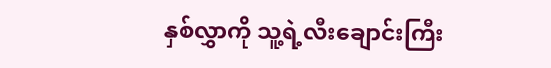နှစ်လွှာကို သူ့ရဲ့လီးချောင်းကြီး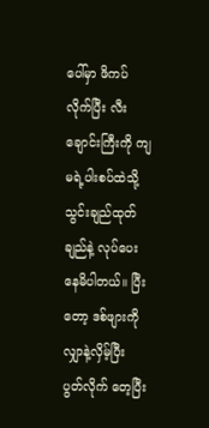ပေါ်မှာ ဖိကပ်လိုက်ပြီး လီး ချောင်းကြီးကို ကျမရဲ့ပါးစပ်ထဲသို့ သွင်းချည်ထုတ် ချည်နဲ့ လုပ်ပေးနေမိပါတယ်။ ပြီးတော့ ဒစ်ဖျားကို လျှာနဲ့လှိမ့်ပြီး ပွတ်လိုက် တေ့ပြီး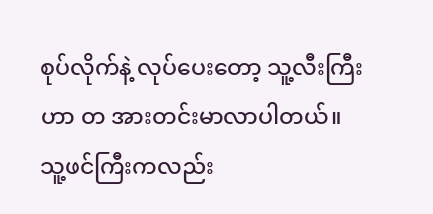စုပ်လိုက်နဲ့ လုပ်ပေးတော့ သူ့လီးကြီးဟာ တ အားတင်းမာလာပါတယ်။ သူ့ဖင်ကြီးကလည်း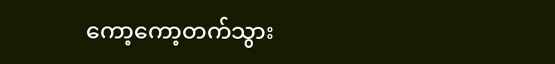ကော့ကော့တက်သွား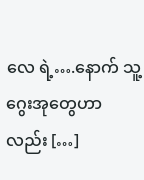လေ ရဲ့….နောက် သူ့ဂွေးအုတွေဟာလည်း […]